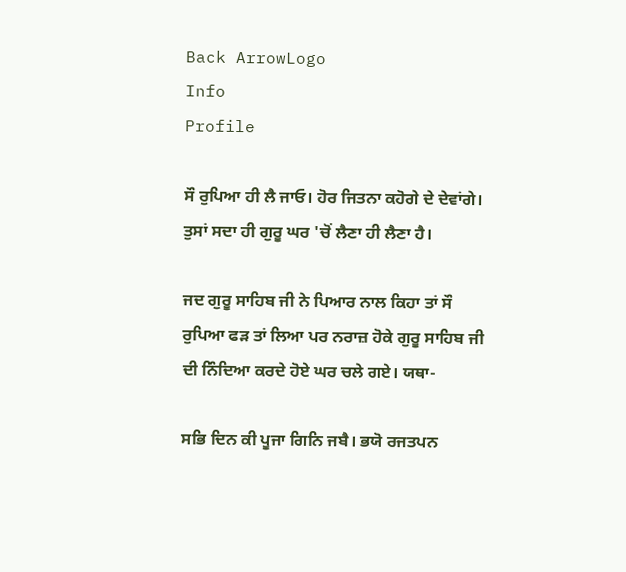Back ArrowLogo
Info
Profile

ਸੌ ਰੁਪਿਆ ਹੀ ਲੈ ਜਾਓ। ਹੋਰ ਜਿਤਨਾ ਕਹੋਗੇ ਦੇ ਦੇਵਾਂਗੇ। ਤੁਸਾਂ ਸਦਾ ਹੀ ਗੁਰੂ ਘਰ 'ਚੋਂ ਲੈਣਾ ਹੀ ਲੈਣਾ ਹੈ।

ਜਦ ਗੁਰੂ ਸਾਹਿਬ ਜੀ ਨੇ ਪਿਆਰ ਨਾਲ ਕਿਹਾ ਤਾਂ ਸੌ ਰੁਪਿਆ ਫੜ ਤਾਂ ਲਿਆ ਪਰ ਨਰਾਜ਼ ਹੋਕੇ ਗੁਰੂ ਸਾਹਿਬ ਜੀ ਦੀ ਨਿੰਦਿਆ ਕਰਦੇ ਹੋਏ ਘਰ ਚਲੇ ਗਏ। ਯਥਾ-

ਸਭਿ ਦਿਨ ਕੀ ਪੂਜਾ ਗਿਨਿ ਜਬੈ। ਭਯੋ ਰਜਤਪਨ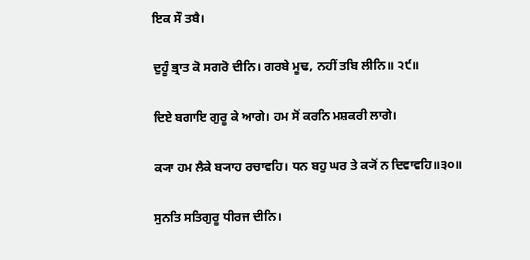ਇਕ ਸੌ ਤਬੈ।

ਦੁਹੂੰ ਭ੍ਰਾਤ ਕੋ ਸਗਰੋ ਦੀਨਿ। ਗਰਬੇ ਮੂਢ, ਨਹੀਂ ਤਬਿ ਲੀਨਿ॥ ੨੯॥

ਦਿਏ ਬਗਾਇ ਗੁਰੂ ਕੇ ਆਗੇ। ਹਮ ਸੋਂ ਕਰਨਿ ਮਸ਼ਕਰੀ ਲਾਗੇ।

ਕ੍ਯਾ ਹਮ ਲੈਕੇ ਬ੍ਯਾਹ ਰਚਾਵਹਿ। ਧਨ ਬਹੁ ਘਰ ਤੇ ਕ੍ਯੋਂ ਨ ਦਿਵਾਵਹਿ॥੩੦॥

ਸੁਨਤਿ ਸਤਿਗੁਰੂ ਧੀਰਜ ਦੀਨਿ।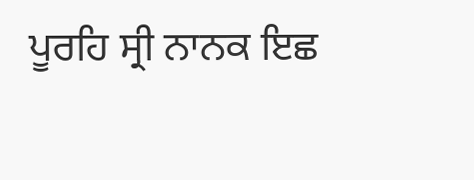ਪੂਰਹਿ ਸ੍ਰੀ ਨਾਨਕ ਇਛ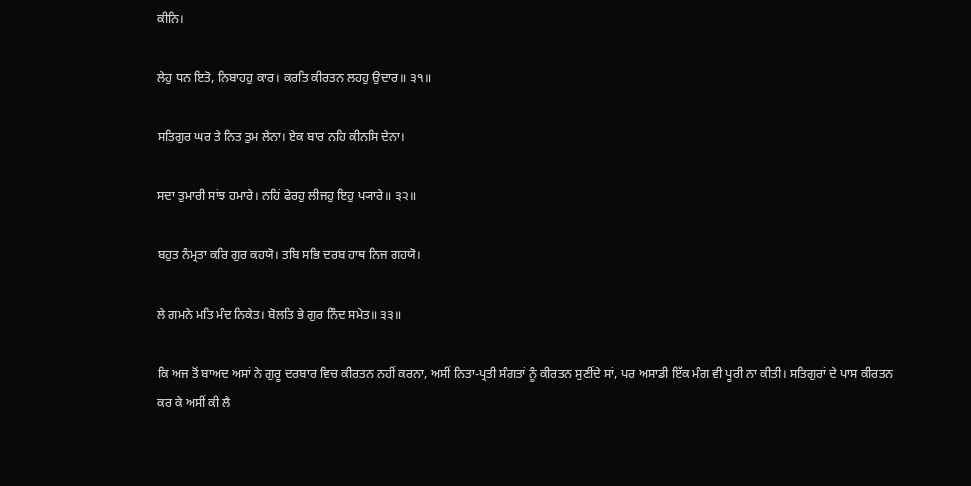ਕੀਨਿ।

ਲੇਹੁ ਧਨ ਇਤੋ, ਨਿਬਾਹਹੁ ਕਾਰ। ਕਰਤਿ ਕੀਰਤਨ ਲਹਹੁ ਉਦਾਰ॥ ੩੧॥

ਸਤਿਗੁਰ ਘਰ ਤੇ ਨਿਤ ਤੁਮ ਲੇਨਾ। ਏਕ ਬਾਰ ਨਹਿ ਕੀਨਸਿ ਦੇਨਾ।

ਸਦਾ ਤੁਮਾਰੀ ਸਾਂਝ ਹਮਾਰੇ। ਨਹਿਂ ਫੇਰਹੁ ਲੀਜਹੁ ਇਹੁ ਪ੍ਯਾਰੇ॥ ੩੨॥

ਬਹੁਤ ਨੰਮ੍ਰਤਾ ਕਰਿ ਗੁਰ ਕਹਯੋ। ਤਬਿ ਸਭਿ ਦਰਬ ਹਾਥ ਨਿਜ ਗਹਯੋ।

ਲੇ ਗਮਨੇ ਮਤਿ ਮੰਦ ਨਿਕੇਤ। ਬੋਲਤਿ ਭੇ ਗੁਰ ਨਿੰਦ ਸਮੇਤ॥ ੩੩॥

ਕਿ ਅਜ ਤੋਂ ਬਾਅਦ ਅਸਾਂ ਨੇ ਗੁਰੂ ਦਰਬਾਰ ਵਿਚ ਕੀਰਤਨ ਨਹੀਂ ਕਰਨਾ, ਅਸੀਂ ਨਿਤਾ-ਪ੍ਰਤੀ ਸੰਗਤਾਂ ਨੂੰ ਕੀਰਤਨ ਸੁਣੀਂਦੇ ਸਾਂ, ਪਰ ਅਸਾਡੀ ਇੱਕ ਮੰਗ ਵੀ ਪੂਰੀ ਨਾ ਕੀਤੀ। ਸਤਿਗੁਰਾਂ ਦੇ ਪਾਸ ਕੀਰਤਨ ਕਰ ਕੇ ਅਸੀਂ ਕੀ ਲੈ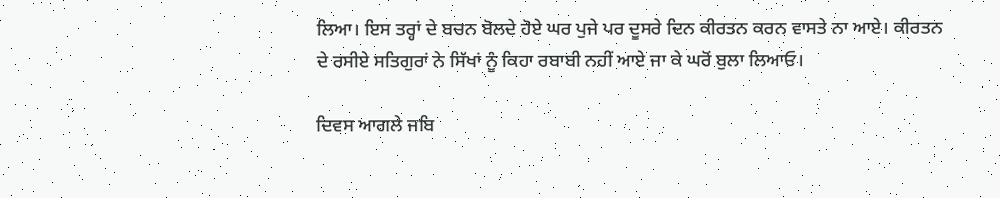ਲਿਆ। ਇਸ ਤਰ੍ਹਾਂ ਦੇ ਬਚਨ ਬੋਲਦੇ ਹੋਏ ਘਰ ਪੁਜੇ ਪਰ ਦੂਸਰੇ ਦਿਨ ਕੀਰਤਨ ਕਰਨ ਵਾਸਤੇ ਨਾ ਆਏ। ਕੀਰਤਨ ਦੇ ਰਸੀਏ ਸਤਿਗੁਰਾਂ ਨੇ ਸਿੱਖਾਂ ਨੂੰ ਕਿਹਾ ਰਬਾਬੀ ਨਹੀਂ ਆਏ ਜਾ ਕੇ ਘਰੋਂ ਬੁਲਾ ਲਿਆਓ।

ਦਿਵਸ ਆਗਲੇ ਜਬਿ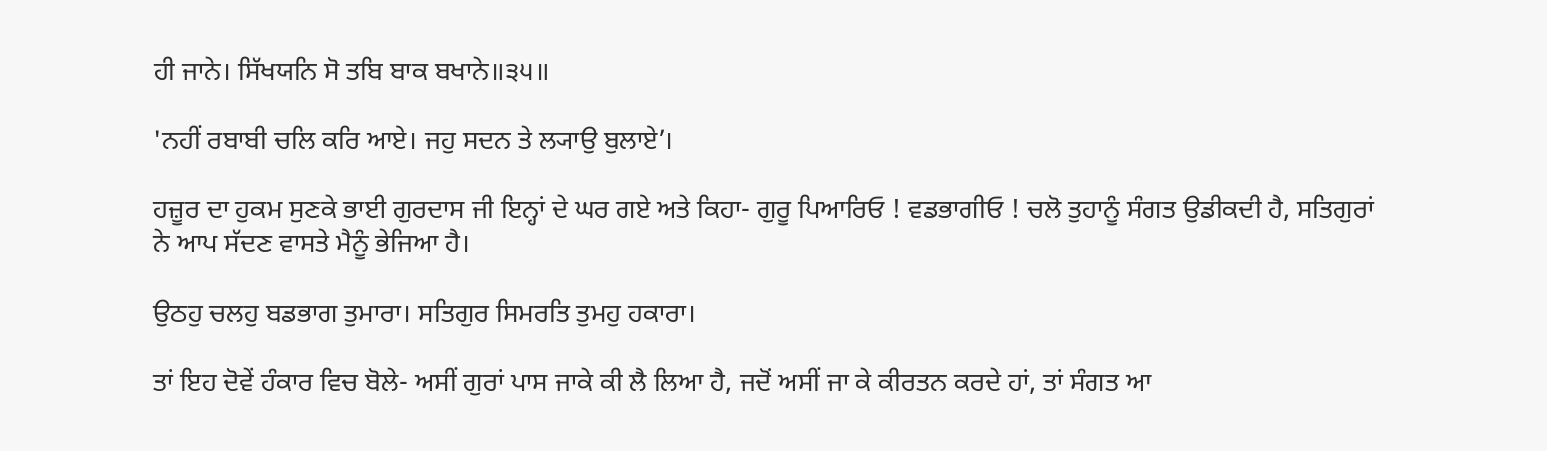ਹੀ ਜਾਨੇ। ਸਿੱਖਯਨਿ ਸੋ ਤਬਿ ਬਾਕ ਬਖਾਨੇ॥੩੫॥

'ਨਹੀਂ ਰਬਾਬੀ ਚਲਿ ਕਰਿ ਆਏ। ਜਹੁ ਸਦਨ ਤੇ ਲ੍ਯਾਉ ਬੁਲਾਏ’।

ਹਜ਼ੂਰ ਦਾ ਹੁਕਮ ਸੁਣਕੇ ਭਾਈ ਗੁਰਦਾਸ ਜੀ ਇਨ੍ਹਾਂ ਦੇ ਘਰ ਗਏ ਅਤੇ ਕਿਹਾ- ਗੁਰੂ ਪਿਆਰਿਓ ! ਵਡਭਾਗੀਓ ! ਚਲੋ ਤੁਹਾਨੂੰ ਸੰਗਤ ਉਡੀਕਦੀ ਹੈ, ਸਤਿਗੁਰਾਂ ਨੇ ਆਪ ਸੱਦਣ ਵਾਸਤੇ ਮੈਨੂੰ ਭੇਜਿਆ ਹੈ।

ਉਠਹੁ ਚਲਹੁ ਬਡਭਾਗ ਤੁਮਾਰਾ। ਸਤਿਗੁਰ ਸਿਮਰਤਿ ਤੁਮਹੁ ਹਕਾਰਾ।

ਤਾਂ ਇਹ ਦੋਵੇਂ ਹੰਕਾਰ ਵਿਚ ਬੋਲੇ- ਅਸੀਂ ਗੁਰਾਂ ਪਾਸ ਜਾਕੇ ਕੀ ਲੈ ਲਿਆ ਹੈ, ਜਦੋਂ ਅਸੀਂ ਜਾ ਕੇ ਕੀਰਤਨ ਕਰਦੇ ਹਾਂ, ਤਾਂ ਸੰਗਤ ਆ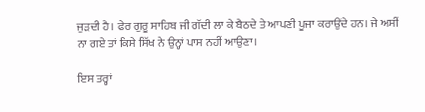ਜੁੜਦੀ ਹੈ। ਫੇਰ ਗੁਰੂ ਸਾਹਿਬ ਜੀ ਗੱਦੀ ਲਾ ਕੇ ਬੈਠਦੇ ਤੇ ਆਪਣੀ ਪੂਜਾ ਕਰਾਉਂਦੇ ਹਨ। ਜੇ ਅਸੀਂ ਨਾ ਗਏ ਤਾਂ ਕਿਸੇ ਸਿੱਖ ਨੇ ਉਨ੍ਹਾਂ ਪਾਸ ਨਹੀਂ ਆਉਣਾ।

ਇਸ ਤਰ੍ਹਾਂ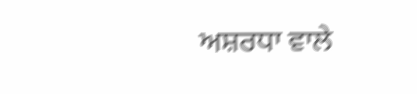ਅਸ਼ਰਧਾ ਵਾਲੇ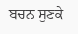ਬਚਨ ਸੁਣਕੇ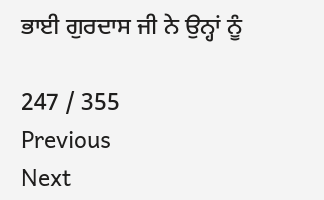ਭਾਈ ਗੁਰਦਾਸ ਜੀ ਨੇ ਉਨ੍ਹਾਂ ਨੂੰ

247 / 355
Previous
Next